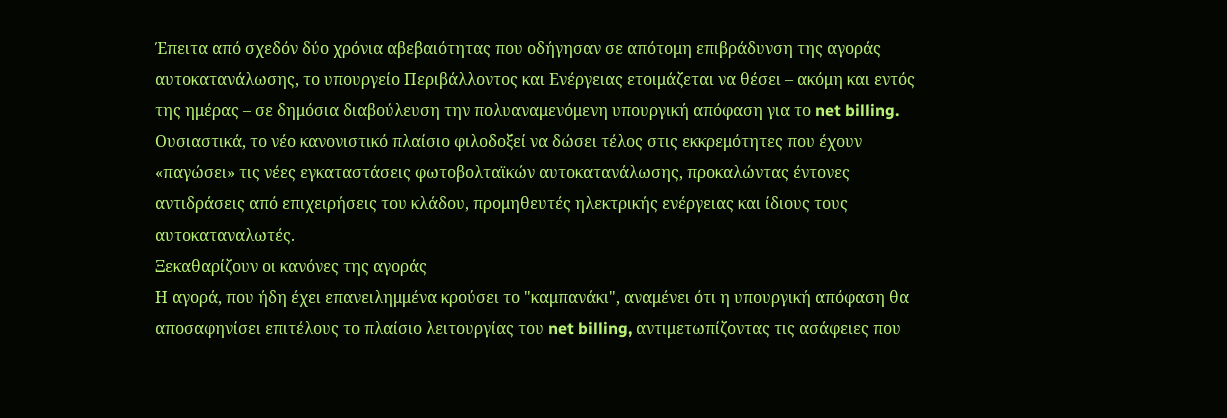Έπειτα από σχεδόν δύο χρόνια αβεβαιότητας που οδήγησαν σε απότομη επιβράδυνση της αγοράς αυτοκατανάλωσης, το υπουργείο Περιβάλλοντος και Ενέργειας ετοιμάζεται να θέσει – ακόμη και εντός της ημέρας – σε δημόσια διαβούλευση την πολυαναμενόμενη υπουργική απόφαση για το net billing.
Ουσιαστικά, το νέο κανονιστικό πλαίσιο φιλοδοξεί να δώσει τέλος στις εκκρεμότητες που έχουν «παγώσει» τις νέες εγκαταστάσεις φωτοβολταϊκών αυτοκατανάλωσης, προκαλώντας έντονες αντιδράσεις από επιχειρήσεις του κλάδου, προμηθευτές ηλεκτρικής ενέργειας και ίδιους τους αυτοκαταναλωτές.
Ξεκαθαρίζουν οι κανόνες της αγοράς
Η αγορά, που ήδη έχει επανειλημμένα κρούσει το "καμπανάκι", αναμένει ότι η υπουργική απόφαση θα αποσαφηνίσει επιτέλους το πλαίσιο λειτουργίας του net billing, αντιμετωπίζοντας τις ασάφειες που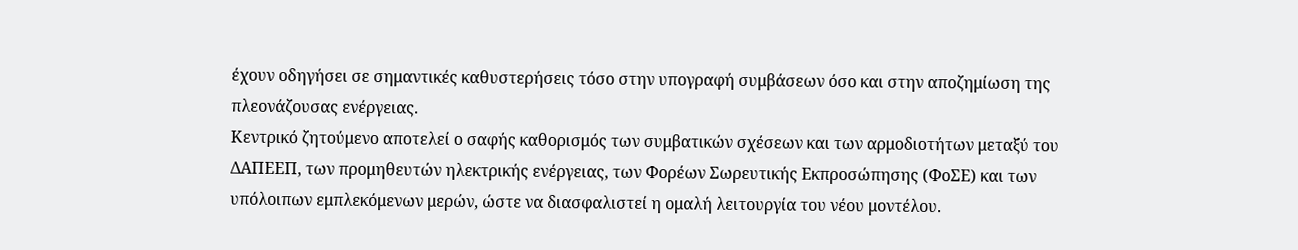έχουν οδηγήσει σε σημαντικές καθυστερήσεις τόσο στην υπογραφή συμβάσεων όσο και στην αποζημίωση της πλεονάζουσας ενέργειας.
Κεντρικό ζητούμενο αποτελεί ο σαφής καθορισμός των συμβατικών σχέσεων και των αρμοδιοτήτων μεταξύ του ΔΑΠΕΕΠ, των προμηθευτών ηλεκτρικής ενέργειας, των Φορέων Σωρευτικής Εκπροσώπησης (ΦοΣΕ) και των υπόλοιπων εμπλεκόμενων μερών, ώστε να διασφαλιστεί η ομαλή λειτουργία του νέου μοντέλου.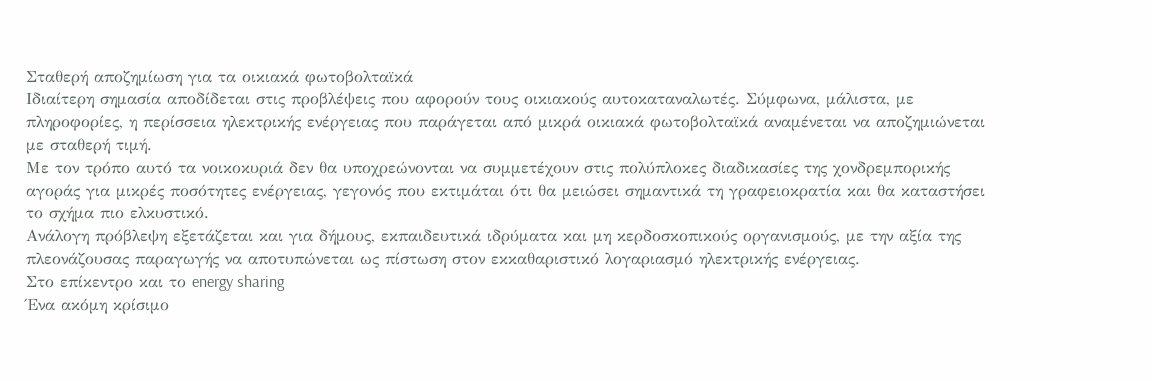Σταθερή αποζημίωση για τα οικιακά φωτοβολταϊκά
Ιδιαίτερη σημασία αποδίδεται στις προβλέψεις που αφορούν τους οικιακούς αυτοκαταναλωτές. Σύμφωνα, μάλιστα, με πληροφορίες, η περίσσεια ηλεκτρικής ενέργειας που παράγεται από μικρά οικιακά φωτοβολταϊκά αναμένεται να αποζημιώνεται με σταθερή τιμή.
Με τον τρόπο αυτό τα νοικοκυριά δεν θα υποχρεώνονται να συμμετέχουν στις πολύπλοκες διαδικασίες της χονδρεμπορικής αγοράς για μικρές ποσότητες ενέργειας, γεγονός που εκτιμάται ότι θα μειώσει σημαντικά τη γραφειοκρατία και θα καταστήσει το σχήμα πιο ελκυστικό.
Ανάλογη πρόβλεψη εξετάζεται και για δήμους, εκπαιδευτικά ιδρύματα και μη κερδοσκοπικούς οργανισμούς, με την αξία της πλεονάζουσας παραγωγής να αποτυπώνεται ως πίστωση στον εκκαθαριστικό λογαριασμό ηλεκτρικής ενέργειας.
Στο επίκεντρο και το energy sharing
Ένα ακόμη κρίσιμο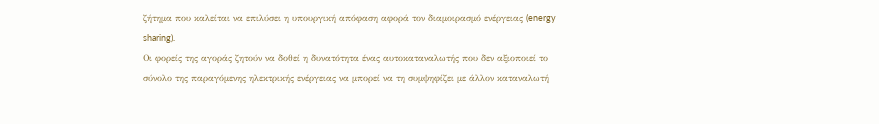ζήτημα που καλείται να επιλύσει η υπουργική απόφαση αφορά τον διαμοιρασμό ενέργειας (energy sharing).
Οι φορείς της αγοράς ζητούν να δοθεί η δυνατότητα ένας αυτοκαταναλωτής που δεν αξιοποιεί το σύνολο της παραγόμενης ηλεκτρικής ενέργειας να μπορεί να τη συμψηφίζει με άλλον καταναλωτή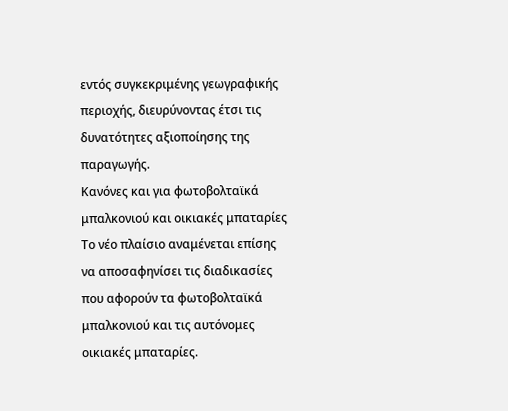εντός συγκεκριμένης γεωγραφικής περιοχής, διευρύνοντας έτσι τις δυνατότητες αξιοποίησης της παραγωγής.
Κανόνες και για φωτοβολταϊκά μπαλκονιού και οικιακές μπαταρίες
Το νέο πλαίσιο αναμένεται επίσης να αποσαφηνίσει τις διαδικασίες που αφορούν τα φωτοβολταϊκά μπαλκονιού και τις αυτόνομες οικιακές μπαταρίες.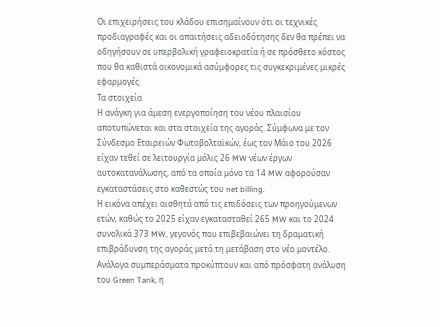Οι επιχειρήσεις του κλάδου επισημαίνουν ότι οι τεχνικές προδιαγραφές και οι απαιτήσεις αδειοδότησης δεν θα πρέπει να οδηγήσουν σε υπερβολική γραφειοκρατία ή σε πρόσθετο κόστος που θα καθιστά οικονομικά ασύμφορες τις συγκεκριμένες μικρές εφαρμογές.
Τα στοιχεία
Η ανάγκη για άμεση ενεργοποίηση του νέου πλαισίου αποτυπώνεται και στα στοιχεία της αγοράς. Σύμφωνα με τον Σύνδεσμο Εταιρειών Φωτοβολταϊκών, έως τον Μάιο του 2026 είχαν τεθεί σε λειτουργία μόλις 26 MW νέων έργων αυτοκατανάλωσης, από τα οποία μόνο τα 14 MW αφορούσαν εγκαταστάσεις στο καθεστώς του net billing.
Η εικόνα απέχει αισθητά από τις επιδόσεις των προηγούμενων ετών, καθώς το 2025 είχαν εγκατασταθεί 265 MW και το 2024 συνολικά 373 MW, γεγονός που επιβεβαιώνει τη δραματική επιβράδυνση της αγοράς μετά τη μετάβαση στο νέο μοντέλο.
Ανάλογα συμπεράσματα προκύπτουν και από πρόσφατη ανάλυση του Green Tank, η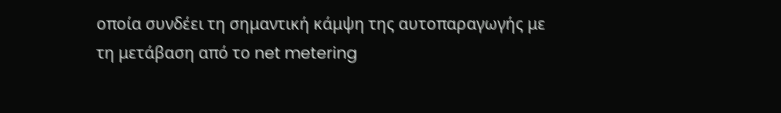οποία συνδέει τη σημαντική κάμψη της αυτοπαραγωγής με τη μετάβαση από το net metering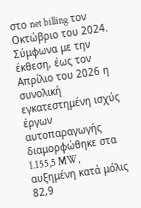στο net billing τον Οκτώβριο του 2024.
Σύμφωνα με την έκθεση, έως τον Απρίλιο του 2026 η συνολική εγκατεστημένη ισχύς έργων αυτοπαραγωγής διαμορφώθηκε στα 1.155,5 MW, αυξημένη κατά μόλις 82,9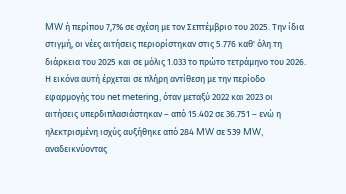MW ή περίπου 7,7% σε σχέση με τον Σεπτέμβριο του 2025. Την ίδια στιγμή, οι νέες αιτήσεις περιορίστηκαν στις 5.776 καθ' όλη τη διάρκεια του 2025 και σε μόλις 1.033 το πρώτο τετράμηνο του 2026.
Η εικόνα αυτή έρχεται σε πλήρη αντίθεση με την περίοδο εφαρμογής του net metering, όταν μεταξύ 2022 και 2023 οι αιτήσεις υπερδιπλασιάστηκαν – από 15.402 σε 36.751 – ενώ η ηλεκτρισμένη ισχύς αυξήθηκε από 284 MW σε 539 MW, αναδεικνύοντας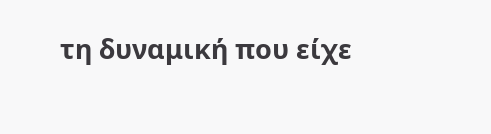τη δυναμική που είχε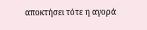αποκτήσει τότε η αγορά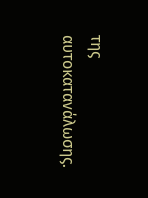της αυτοκατανάλωσης.